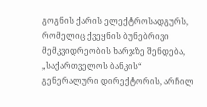გოგნის ქარის ელექტროსადგურს, რომელიც ქვეყნის ბუნებრივი მემკვიდრეობის ხარჯზე შენდება, „საქართველოს ბანკის“ გენერალური დირექტორის, არჩილ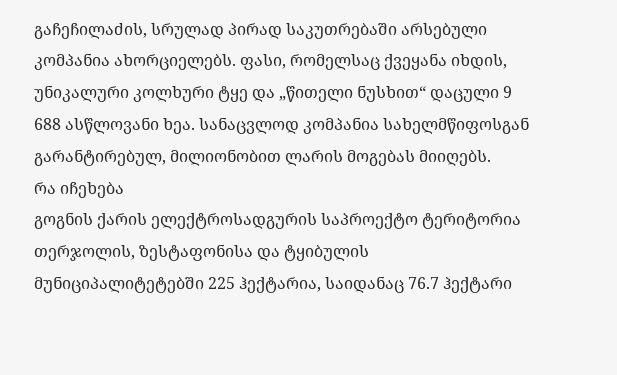გაჩეჩილაძის, სრულად პირად საკუთრებაში არსებული კომპანია ახორციელებს. ფასი, რომელსაც ქვეყანა იხდის, უნიკალური კოლხური ტყე და „წითელი ნუსხით“ დაცული 9 688 ასწლოვანი ხეა. სანაცვლოდ კომპანია სახელმწიფოსგან გარანტირებულ, მილიონობით ლარის მოგებას მიიღებს.
რა იჩეხება
გოგნის ქარის ელექტროსადგურის საპროექტო ტერიტორია თერჯოლის, ზესტაფონისა და ტყიბულის მუნიციპალიტეტებში 225 ჰექტარია, საიდანაც 76.7 ჰექტარი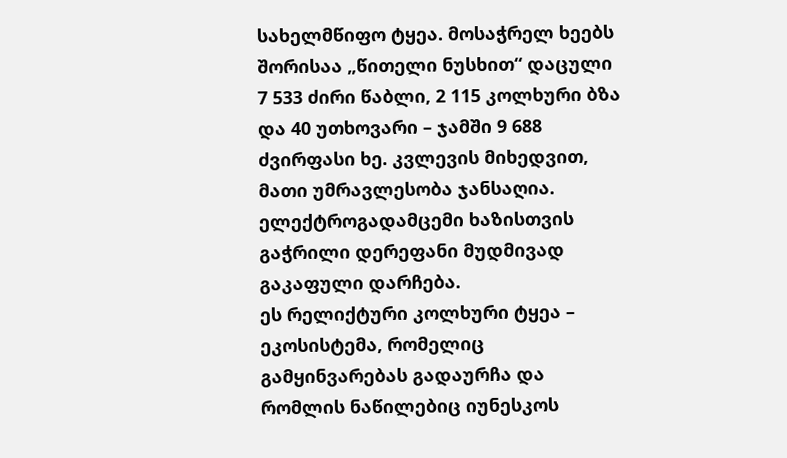სახელმწიფო ტყეა. მოსაჭრელ ხეებს შორისაა „წითელი ნუსხით“ დაცული 7 533 ძირი წაბლი, 2 115 კოლხური ბზა და 40 უთხოვარი – ჯამში 9 688 ძვირფასი ხე. კვლევის მიხედვით, მათი უმრავლესობა ჯანსაღია. ელექტროგადამცემი ხაზისთვის გაჭრილი დერეფანი მუდმივად გაკაფული დარჩება.
ეს რელიქტური კოლხური ტყეა – ეკოსისტემა, რომელიც გამყინვარებას გადაურჩა და რომლის ნაწილებიც იუნესკოს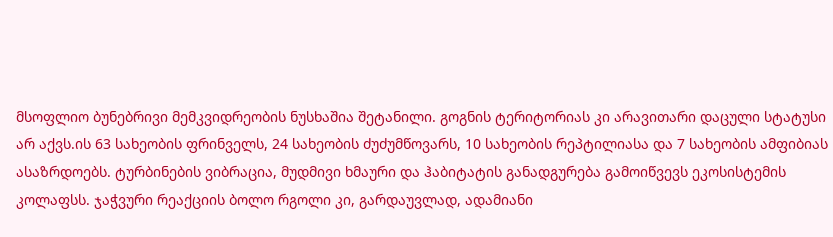მსოფლიო ბუნებრივი მემკვიდრეობის ნუსხაშია შეტანილი. გოგნის ტერიტორიას კი არავითარი დაცული სტატუსი არ აქვს.ის 63 სახეობის ფრინველს, 24 სახეობის ძუძუმწოვარს, 10 სახეობის რეპტილიასა და 7 სახეობის ამფიბიას ასაზრდოებს. ტურბინების ვიბრაცია, მუდმივი ხმაური და ჰაბიტატის განადგურება გამოიწვევს ეკოსისტემის კოლაფსს. ჯაჭვური რეაქციის ბოლო რგოლი კი, გარდაუვლად, ადამიანი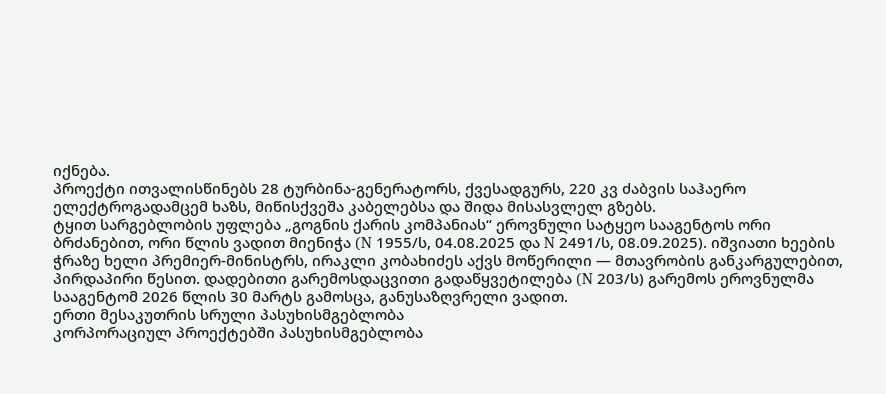იქნება.
პროექტი ითვალისწინებს 28 ტურბინა-გენერატორს, ქვესადგურს, 220 კვ ძაბვის საჰაერო ელექტროგადამცემ ხაზს, მიწისქვეშა კაბელებსა და შიდა მისასვლელ გზებს.
ტყით სარგებლობის უფლება „გოგნის ქარის კომპანიას“ ეროვნული სატყეო სააგენტოს ორი ბრძანებით, ორი წლის ვადით მიენიჭა (N 1955/ს, 04.08.2025 და N 2491/ს, 08.09.2025). იშვიათი ხეების ჭრაზე ხელი პრემიერ-მინისტრს, ირაკლი კობახიძეს აქვს მოწერილი — მთავრობის განკარგულებით, პირდაპირი წესით. დადებითი გარემოსდაცვითი გადაწყვეტილება (N 203/ს) გარემოს ეროვნულმა სააგენტომ 2026 წლის 30 მარტს გამოსცა, განუსაზღვრელი ვადით.
ერთი მესაკუთრის სრული პასუხისმგებლობა
კორპორაციულ პროექტებში პასუხისმგებლობა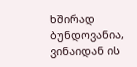ხშირად ბუნდოვანია, ვინაიდან ის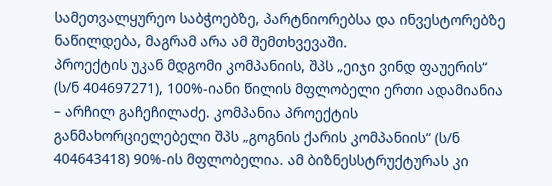სამეთვალყურეო საბჭოებზე, პარტნიორებსა და ინვესტორებზე ნაწილდება, მაგრამ არა ამ შემთხვევაში.
პროექტის უკან მდგომი კომპანიის, შპს „ეიჯი ვინდ ფაუერის“ (ს/ნ 404697271), 100%-იანი წილის მფლობელი ერთი ადამიანია – არჩილ გაჩეჩილაძე. კომპანია პროექტის განმახორციელებელი შპს „გოგნის ქარის კომპანიის“ (ს/ნ 404643418) 90%-ის მფლობელია. ამ ბიზნესსტრუქტურას კი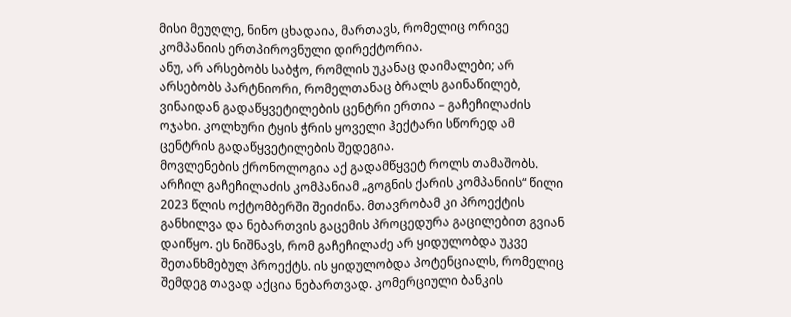მისი მეუღლე, ნინო ცხადაია, მართავს, რომელიც ორივე კომპანიის ერთპიროვნული დირექტორია.
ანუ, არ არსებობს საბჭო, რომლის უკანაც დაიმალები; არ არსებობს პარტნიორი, რომელთანაც ბრალს გაინაწილებ, ვინაიდან გადაწყვეტილების ცენტრი ერთია – გაჩეჩილაძის ოჯახი. კოლხური ტყის ჭრის ყოველი ჰექტარი სწორედ ამ ცენტრის გადაწყვეტილების შედეგია.
მოვლენების ქრონოლოგია აქ გადამწყვეტ როლს თამაშობს. არჩილ გაჩეჩილაძის კომპანიამ „გოგნის ქარის კომპანიის“ წილი 2023 წლის ოქტომბერში შეიძინა. მთავრობამ კი პროექტის განხილვა და ნებართვის გაცემის პროცედურა გაცილებით გვიან დაიწყო. ეს ნიშნავს, რომ გაჩეჩილაძე არ ყიდულობდა უკვე შეთანხმებულ პროექტს. ის ყიდულობდა პოტენციალს, რომელიც შემდეგ თავად აქცია ნებართვად. კომერციული ბანკის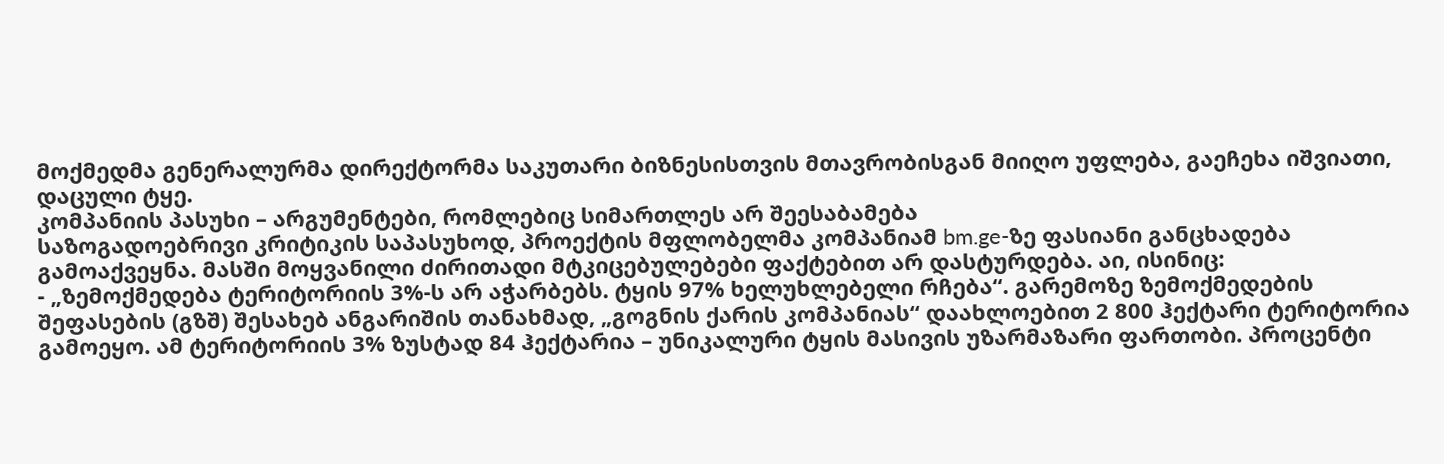მოქმედმა გენერალურმა დირექტორმა საკუთარი ბიზნესისთვის მთავრობისგან მიიღო უფლება, გაეჩეხა იშვიათი, დაცული ტყე.
კომპანიის პასუხი – არგუმენტები, რომლებიც სიმართლეს არ შეესაბამება
საზოგადოებრივი კრიტიკის საპასუხოდ, პროექტის მფლობელმა კომპანიამ bm.ge-ზე ფასიანი განცხადება გამოაქვეყნა. მასში მოყვანილი ძირითადი მტკიცებულებები ფაქტებით არ დასტურდება. აი, ისინიც:
- „ზემოქმედება ტერიტორიის 3%-ს არ აჭარბებს. ტყის 97% ხელუხლებელი რჩება“. გარემოზე ზემოქმედების შეფასების (გზშ) შესახებ ანგარიშის თანახმად, „გოგნის ქარის კომპანიას“ დაახლოებით 2 800 ჰექტარი ტერიტორია გამოეყო. ამ ტერიტორიის 3% ზუსტად 84 ჰექტარია – უნიკალური ტყის მასივის უზარმაზარი ფართობი. პროცენტი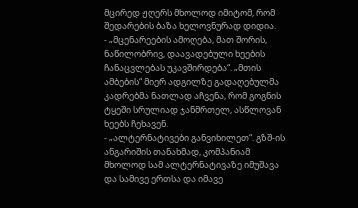მცირედ ჟღერს მხოლოდ იმიტომ, რომ შედარების ბაზა ხელოვნურად დიდია.
- „მცენარეების ამოღება, მათ შორის, ნაწილობრივ, დაავადებული ხეების ჩანაცვლებას უკავშირდება“. „მთის ამბების“ მიერ ადგილზე გადაღებულმა კადრებმა ნათლად აჩვენა, რომ გოგნის ტყეში სრულიად ჯანმრთელ, ასწლოვან ხეებს ჩეხავენ.
- „ალტერნატივები განვიხილეთ“. გზშ-ის ანგარიშის თანახმად, კომპანიამ მხოლოდ სამ ალტერნატივაზე იმუშავა და სამივე ერთსა და იმავე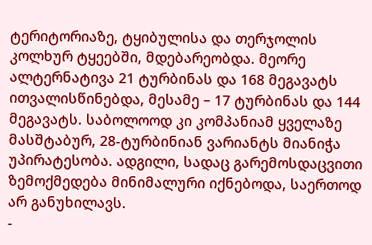ტერიტორიაზე, ტყიბულისა და თერჯოლის კოლხურ ტყეებში, მდებარეობდა. მეორე ალტერნატივა 21 ტურბინას და 168 მეგავატს ითვალისწინებდა, მესამე – 17 ტურბინას და 144 მეგავატს. საბოლოოდ კი კომპანიამ ყველაზე მასშტაბურ, 28-ტურბინიან ვარიანტს მიანიჭა უპირატესობა. ადგილი, სადაც გარემოსდაცვითი ზემოქმედება მინიმალური იქნებოდა, საერთოდ არ განუხილავს.
-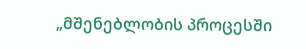„მშენებლობის პროცესში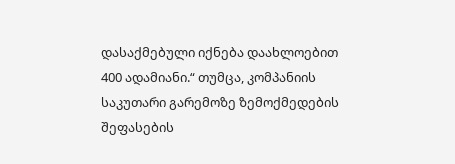დასაქმებული იქნება დაახლოებით 400 ადამიანი.“ თუმცა, კომპანიის საკუთარი გარემოზე ზემოქმედების შეფასების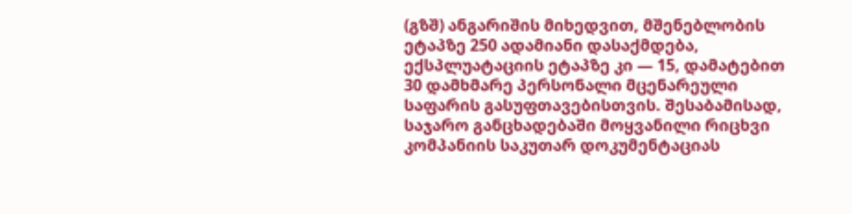(გზშ) ანგარიშის მიხედვით, მშენებლობის ეტაპზე 250 ადამიანი დასაქმდება, ექსპლუატაციის ეტაპზე კი — 15, დამატებით 30 დამხმარე პერსონალი მცენარეული საფარის გასუფთავებისთვის. შესაბამისად, საჯარო განცხადებაში მოყვანილი რიცხვი კომპანიის საკუთარ დოკუმენტაციას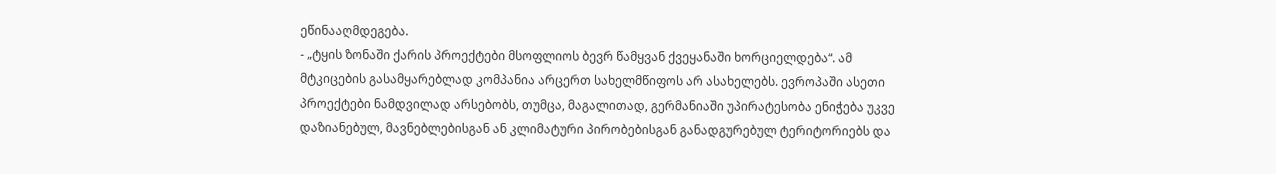ეწინააღმდეგება.
- „ტყის ზონაში ქარის პროექტები მსოფლიოს ბევრ წამყვან ქვეყანაში ხორციელდება“. ამ მტკიცების გასამყარებლად კომპანია არცერთ სახელმწიფოს არ ასახელებს. ევროპაში ასეთი პროექტები ნამდვილად არსებობს, თუმცა, მაგალითად, გერმანიაში უპირატესობა ენიჭება უკვე დაზიანებულ, მავნებლებისგან ან კლიმატური პირობებისგან განადგურებულ ტერიტორიებს და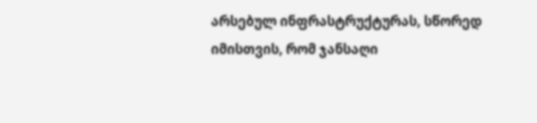არსებულ ინფრასტრუქტურას, სწორედ იმისთვის, რომ ჯანსაღი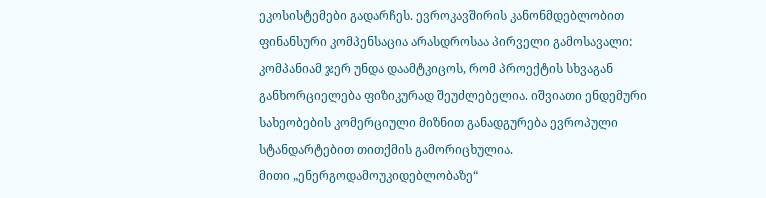ეკოსისტემები გადარჩეს. ევროკავშირის კანონმდებლობით ფინანსური კომპენსაცია არასდროსაა პირველი გამოსავალი: კომპანიამ ჯერ უნდა დაამტკიცოს, რომ პროექტის სხვაგან განხორციელება ფიზიკურად შეუძლებელია. იშვიათი ენდემური სახეობების კომერციული მიზნით განადგურება ევროპული სტანდარტებით თითქმის გამორიცხულია.
მითი „ენერგოდამოუკიდებლობაზე“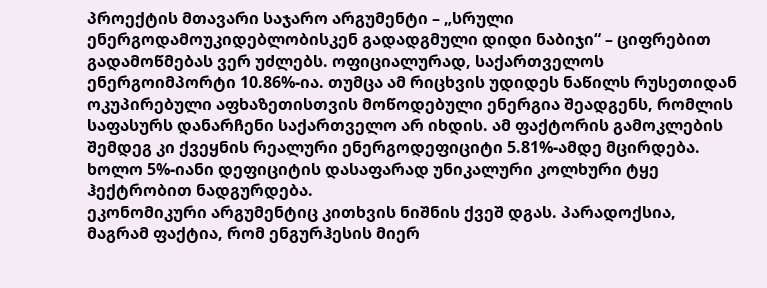პროექტის მთავარი საჯარო არგუმენტი – „სრული ენერგოდამოუკიდებლობისკენ გადადგმული დიდი ნაბიჯი“ – ციფრებით გადამოწმებას ვერ უძლებს. ოფიციალურად, საქართველოს ენერგოიმპორტი 10.86%-ია. თუმცა ამ რიცხვის უდიდეს ნაწილს რუსეთიდან ოკუპირებული აფხაზეთისთვის მოწოდებული ენერგია შეადგენს, რომლის საფასურს დანარჩენი საქართველო არ იხდის. ამ ფაქტორის გამოკლების შემდეგ კი ქვეყნის რეალური ენერგოდეფიციტი 5.81%-ამდე მცირდება. ხოლო 5%-იანი დეფიციტის დასაფარად უნიკალური კოლხური ტყე ჰექტრობით ნადგურდება.
ეკონომიკური არგუმენტიც კითხვის ნიშნის ქვეშ დგას. პარადოქსია, მაგრამ ფაქტია, რომ ენგურჰესის მიერ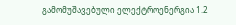გამომუშავებული ელექტროენერგია 1.2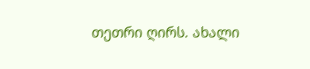თეთრი ღირს. ახალი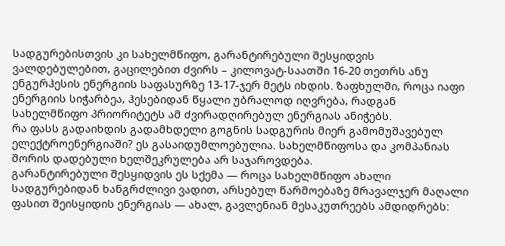სადგურებისთვის კი სახელმწიფო, გარანტირებული შესყიდვის ვალდებულებით, გაცილებით ძვირს – კილოვატ-საათში 16-20 თეთრს ანუ ენგურჰესის ენერგიის საფასურზე 13-17-ჯერ მეტს იხდის. ზაფხულში, როცა იაფი ენერგიის სიჭარბეა, ჰესებიდან წყალი უბრალოდ იღვრება, რადგან სახელმწიფო პრიორიტეტს ამ ძვირადღირებულ ენერგიას ანიჭებს.
რა ფასს გადაიხდის გადამხდელი გოგნის სადგურის მიერ გამომუშავებულ ელექტროენერგიაში? ეს გასაიდუმლოებულია. სახელმწიფოსა და კომპანიას შორის დადებული ხელშეკრულება არ საჯაროვდება.
გარანტირებული შესყიდვის ეს სქემა — როცა სახელმწიფო ახალი სადგურებიდან ხანგრძლივი ვადით, არსებულ წარმოებაზე მრავალჯერ მაღალი ფასით შეისყიდის ენერგიას — ახალ, გავლენიან მესაკუთრეებს ამდიდრებს: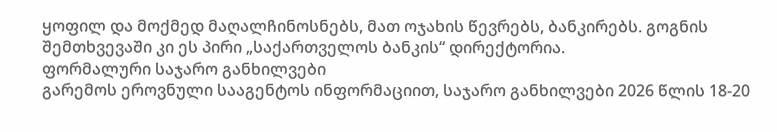ყოფილ და მოქმედ მაღალჩინოსნებს, მათ ოჯახის წევრებს, ბანკირებს. გოგნის შემთხვევაში კი ეს პირი „საქართველოს ბანკის“ დირექტორია.
ფორმალური საჯარო განხილვები
გარემოს ეროვნული სააგენტოს ინფორმაციით, საჯარო განხილვები 2026 წლის 18-20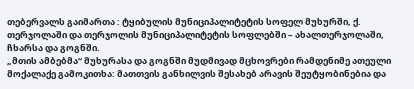თებერვალს გაიმართა : ტყიბულის მუნიციპალიტეტის სოფელ მუხურში, ქ. თერჯოლაში და თერჯოლის მუნიციპალიტეტის სოფლებში – ახალთერჯოლაში, ჩხარსა და გოგნში.
„მთის ამბებმა“ მუხურასა და გოგნში მუდმივად მცხოვრები რამდენიმე ათეული მოქალაქე გამოკითხა: მათთვის განხილვის შესახებ არავის შეუტყობინებია და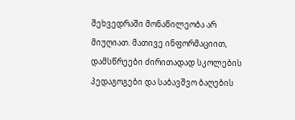შეხვედრაში მონაწილეობა არ მიუღიათ. მათივე ინფორმაციით, დამსწრეები ძირითადად სკოლების პედაგოგები და საბავშვო ბაღების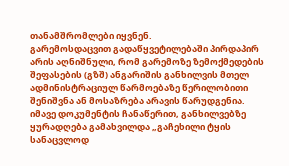თანამშრომლები იყვნენ.
გარემოსდაცვით გადაწყვეტილებაში პირდაპირ არის აღნიშნული, რომ გარემოზე ზემოქმედების შეფასების (გზშ) ანგარიშის განხილვის მთელ ადმინისტრაციულ წარმოებაზე წერილობითი შენიშვნა ან მოსაზრება არავის წარუდგენია.
იმავე დოკუმენტის ჩანაწერით, განხილვებზე ყურადღება გამახვილდა „გაჩეხილი ტყის სანაცვლოდ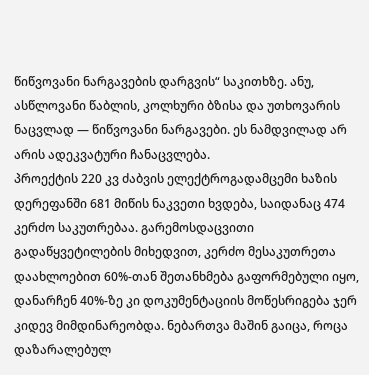წიწვოვანი ნარგავების დარგვის“ საკითხზე. ანუ, ასწლოვანი წაბლის, კოლხური ბზისა და უთხოვარის ნაცვლად — წიწვოვანი ნარგავები. ეს ნამდვილად არ არის ადეკვატური ჩანაცვლება.
პროექტის 220 კვ ძაბვის ელექტროგადამცემი ხაზის დერეფანში 681 მიწის ნაკვეთი ხვდება, საიდანაც 474 კერძო საკუთრებაა. გარემოსდაცვითი გადაწყვეტილების მიხედვით, კერძო მესაკუთრეთა დაახლოებით 60%-თან შეთანხმება გაფორმებული იყო, დანარჩენ 40%-ზე კი დოკუმენტაციის მოწესრიგება ჯერ კიდევ მიმდინარეობდა. ნებართვა მაშინ გაიცა, როცა დაზარალებულ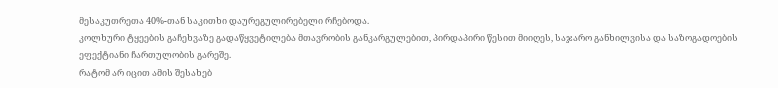მესაკუთრეთა 40%-თან საკითხი დაურეგულირებელი რჩებოდა.
კოლხური ტყეების გაჩეხვაზე გადაწყვეტილება მთავრობის განკარგულებით, პირდაპირი წესით მიიღეს, საჯარო განხილვისა და საზოგადოების ეფექტიანი ჩართულობის გარეშე.
რატომ არ იცით ამის შესახებ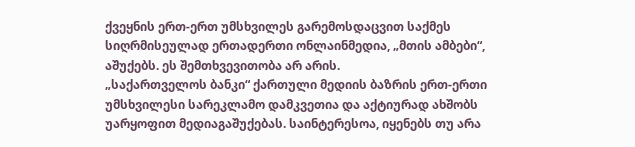ქვეყნის ერთ-ერთ უმსხვილეს გარემოსდაცვით საქმეს სიღრმისეულად ერთადერთი ონლაინმედია, „მთის ამბები“, აშუქებს. ეს შემთხვევითობა არ არის.
„საქართველოს ბანკი“ ქართული მედიის ბაზრის ერთ-ერთი უმსხვილესი სარეკლამო დამკვეთია და აქტიურად ახშობს უარყოფით მედიაგაშუქებას. საინტერესოა, იყენებს თუ არა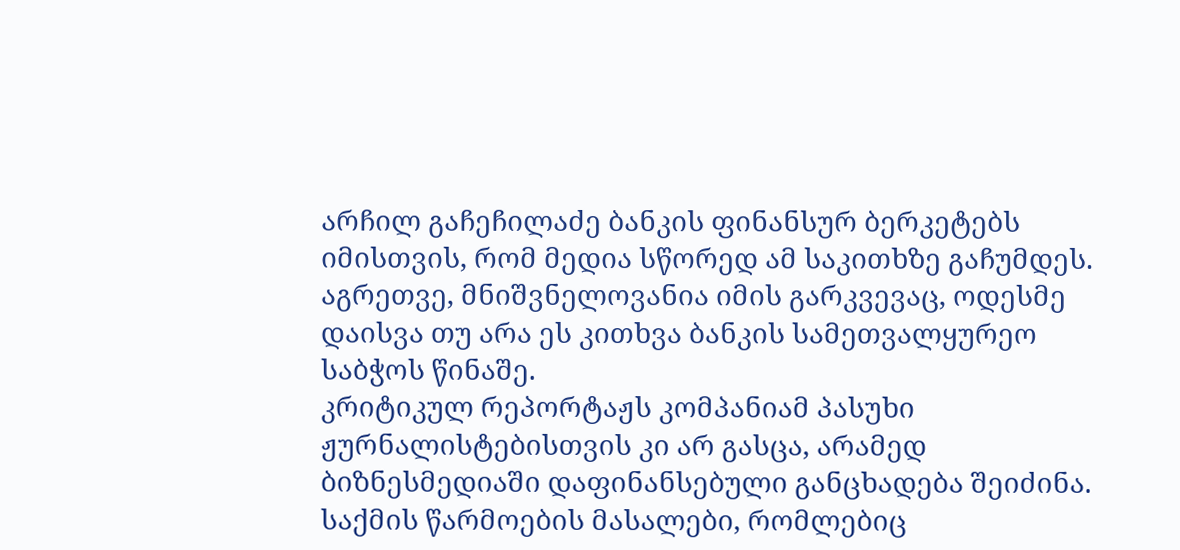არჩილ გაჩეჩილაძე ბანკის ფინანსურ ბერკეტებს იმისთვის, რომ მედია სწორედ ამ საკითხზე გაჩუმდეს. აგრეთვე, მნიშვნელოვანია იმის გარკვევაც, ოდესმე დაისვა თუ არა ეს კითხვა ბანკის სამეთვალყურეო საბჭოს წინაშე.
კრიტიკულ რეპორტაჟს კომპანიამ პასუხი ჟურნალისტებისთვის კი არ გასცა, არამედ ბიზნესმედიაში დაფინანსებული განცხადება შეიძინა. საქმის წარმოების მასალები, რომლებიც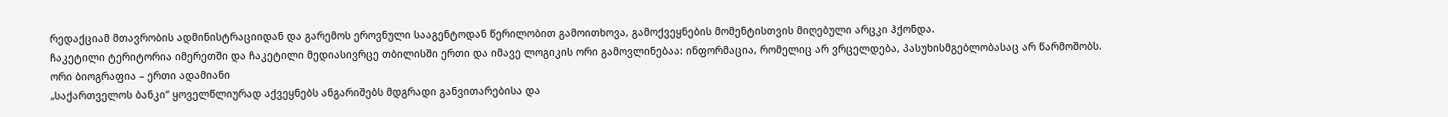რედაქციამ მთავრობის ადმინისტრაციიდან და გარემოს ეროვნული სააგენტოდან წერილობით გამოითხოვა, გამოქვეყნების მომენტისთვის მიღებული არცკი ჰქონდა.
ჩაკეტილი ტერიტორია იმერეთში და ჩაკეტილი მედიასივრცე თბილისში ერთი და იმავე ლოგიკის ორი გამოვლინებაა: ინფორმაცია, რომელიც არ ვრცელდება, პასუხისმგებლობასაც არ წარმოშობს.
ორი ბიოგრაფია – ერთი ადამიანი
„საქართველოს ბანკი“ ყოველწლიურად აქვეყნებს ანგარიშებს მდგრადი განვითარებისა და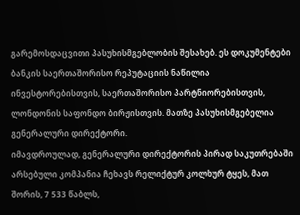გარემოსდაცვითი პასუხისმგებლობის შესახებ. ეს დოკუმენტები ბანკის საერთაშორისო რეპუტაციის ნაწილია ინვესტორებისთვის, საერთაშორისო პარტნიორებისთვის, ლონდონის საფონდო ბირჟისთვის. მათზე პასუხისმგებელია გენერალური დირექტორი.
იმავდროულად, გენერალური დირექტორის პირად საკუთრებაში არსებული კომპანია ჩეხავს რელიქტურ კოლხურ ტყეს, მათ შორის, 7 533 წაბლს,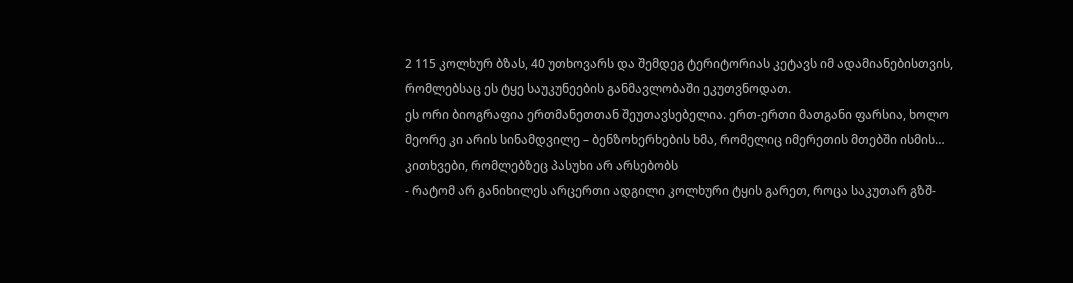2 115 კოლხურ ბზას, 40 უთხოვარს და შემდეგ ტერიტორიას კეტავს იმ ადამიანებისთვის, რომლებსაც ეს ტყე საუკუნეების განმავლობაში ეკუთვნოდათ.
ეს ორი ბიოგრაფია ერთმანეთთან შეუთავსებელია. ერთ-ერთი მათგანი ფარსია, ხოლო მეორე კი არის სინამდვილე – ბენზოხერხების ხმა, რომელიც იმერეთის მთებში ისმის…
კითხვები, რომლებზეც პასუხი არ არსებობს
- რატომ არ განიხილეს არცერთი ადგილი კოლხური ტყის გარეთ, როცა საკუთარ გზშ-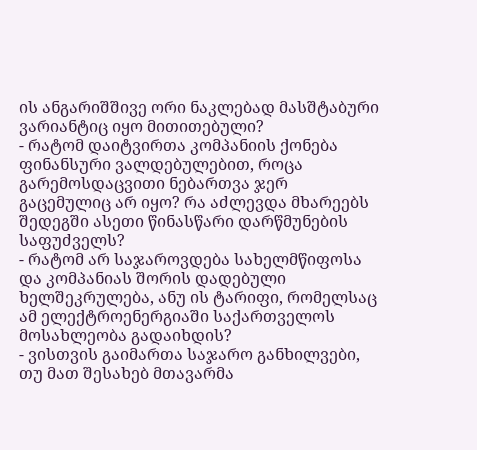ის ანგარიშშივე ორი ნაკლებად მასშტაბური ვარიანტიც იყო მითითებული?
- რატომ დაიტვირთა კომპანიის ქონება ფინანსური ვალდებულებით, როცა გარემოსდაცვითი ნებართვა ჯერ გაცემულიც არ იყო? რა აძლევდა მხარეებს შედეგში ასეთი წინასწარი დარწმუნების საფუძველს?
- რატომ არ საჯაროვდება სახელმწიფოსა და კომპანიას შორის დადებული ხელშეკრულება, ანუ ის ტარიფი, რომელსაც ამ ელექტროენერგიაში საქართველოს მოსახლეობა გადაიხდის?
- ვისთვის გაიმართა საჯარო განხილვები, თუ მათ შესახებ მთავარმა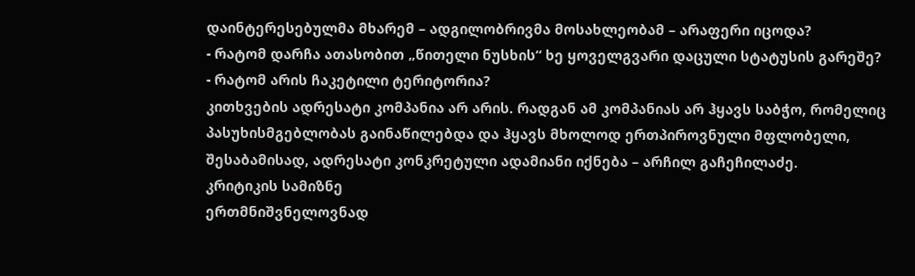დაინტერესებულმა მხარემ – ადგილობრივმა მოსახლეობამ – არაფერი იცოდა?
- რატომ დარჩა ათასობით „წითელი ნუსხის“ ხე ყოველგვარი დაცული სტატუსის გარეშე?
- რატომ არის ჩაკეტილი ტერიტორია?
კითხვების ადრესატი კომპანია არ არის. რადგან ამ კომპანიას არ ჰყავს საბჭო, რომელიც პასუხისმგებლობას გაინაწილებდა და ჰყავს მხოლოდ ერთპიროვნული მფლობელი, შესაბამისად, ადრესატი კონკრეტული ადამიანი იქნება – არჩილ გაჩეჩილაძე.
კრიტიკის სამიზნე
ერთმნიშვნელოვნად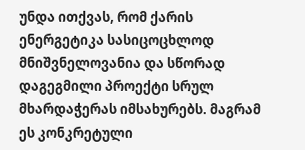უნდა ითქვას, რომ ქარის ენერგეტიკა სასიცოცხლოდ მნიშვნელოვანია და სწორად დაგეგმილი პროექტი სრულ მხარდაჭერას იმსახურებს. მაგრამ ეს კონკრეტული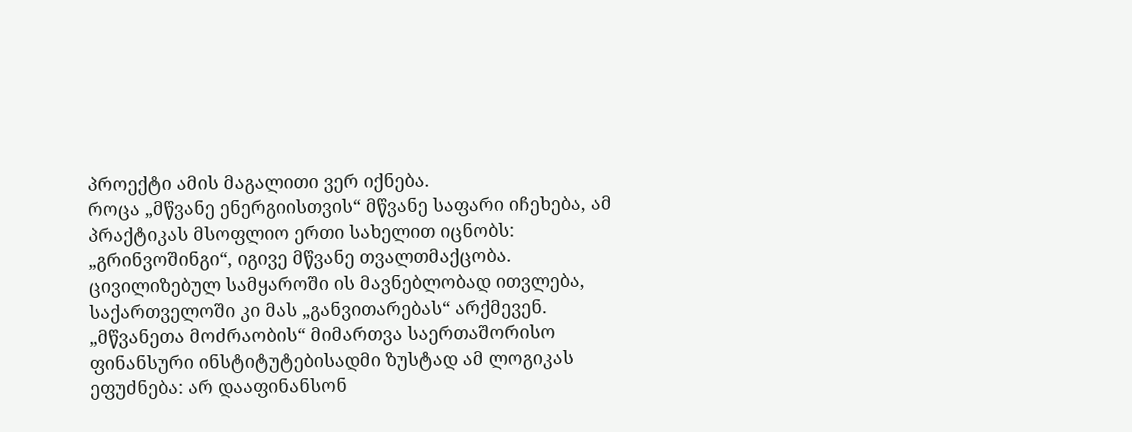პროექტი ამის მაგალითი ვერ იქნება.
როცა „მწვანე ენერგიისთვის“ მწვანე საფარი იჩეხება, ამ პრაქტიკას მსოფლიო ერთი სახელით იცნობს: „გრინვოშინგი“, იგივე მწვანე თვალთმაქცობა. ცივილიზებულ სამყაროში ის მავნებლობად ითვლება, საქართველოში კი მას „განვითარებას“ არქმევენ.
„მწვანეთა მოძრაობის“ მიმართვა საერთაშორისო ფინანსური ინსტიტუტებისადმი ზუსტად ამ ლოგიკას ეფუძნება: არ დააფინანსონ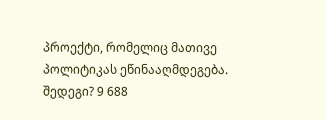პროექტი, რომელიც მათივე პოლიტიკას ეწინააღმდეგება.
შედეგი? 9 688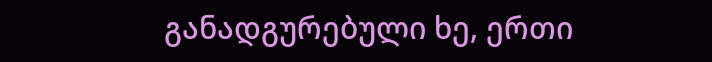განადგურებული ხე, ერთი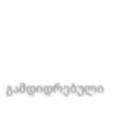გამდიდრებული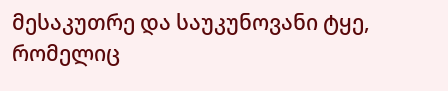მესაკუთრე და საუკუნოვანი ტყე, რომელიც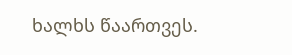ხალხს წაართვეს.